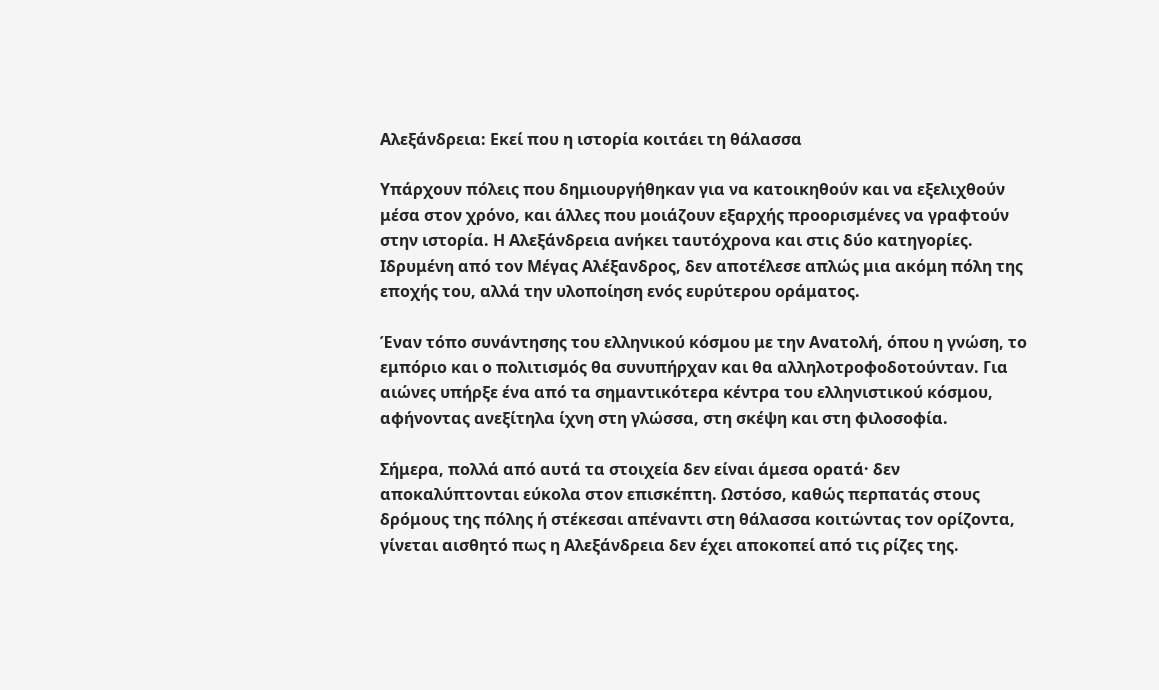Αλεξάνδρεια: Εκεί που η ιστορία κοιτάει τη θάλασσα

Υπάρχουν πόλεις που δημιουργήθηκαν για να κατοικηθούν και να εξελιχθούν μέσα στον χρόνο, και άλλες που μοιάζουν εξαρχής προορισμένες να γραφτούν στην ιστορία. Η Αλεξάνδρεια ανήκει ταυτόχρονα και στις δύο κατηγορίες. Ιδρυμένη από τον Μέγας Αλέξανδρος, δεν αποτέλεσε απλώς μια ακόμη πόλη της εποχής του, αλλά την υλοποίηση ενός ευρύτερου οράματος.

Έναν τόπο συνάντησης του ελληνικού κόσμου με την Ανατολή, όπου η γνώση, το εμπόριο και ο πολιτισμός θα συνυπήρχαν και θα αλληλοτροφοδοτούνταν. Για αιώνες υπήρξε ένα από τα σημαντικότερα κέντρα του ελληνιστικού κόσμου, αφήνοντας ανεξίτηλα ίχνη στη γλώσσα, στη σκέψη και στη φιλοσοφία.

Σήμερα, πολλά από αυτά τα στοιχεία δεν είναι άμεσα ορατά· δεν αποκαλύπτονται εύκολα στον επισκέπτη. Ωστόσο, καθώς περπατάς στους δρόμους της πόλης ή στέκεσαι απέναντι στη θάλασσα κοιτώντας τον ορίζοντα, γίνεται αισθητό πως η Αλεξάνδρεια δεν έχει αποκοπεί από τις ρίζες της.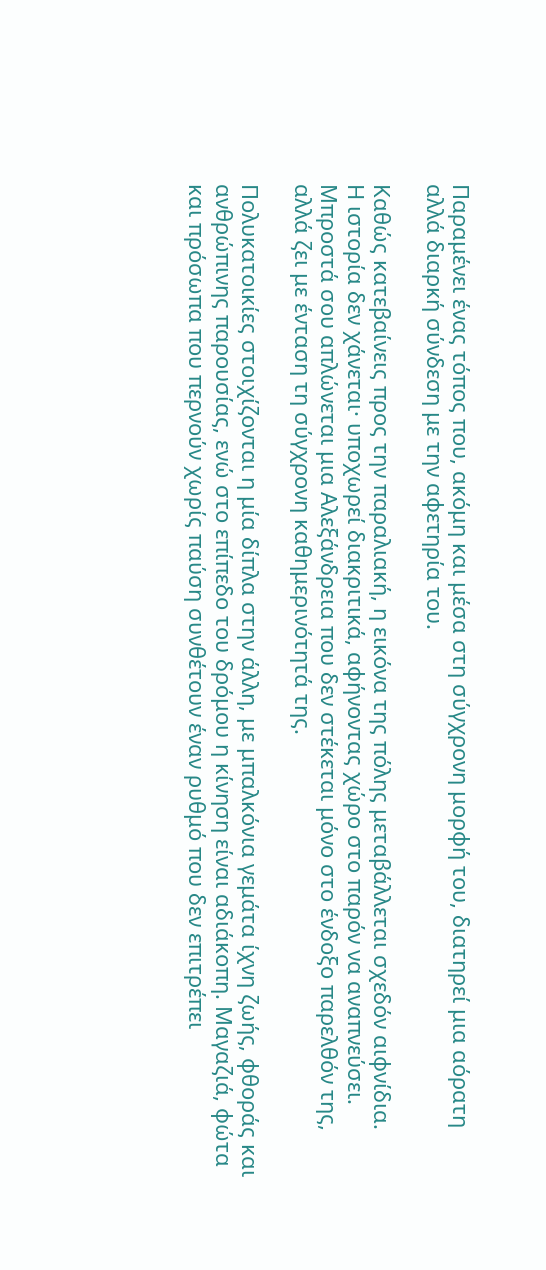Παραμένει ένας τόπος που, ακόμη και μέσα στη σύγχρονη μορφή του, διατηρεί μια αόρατη αλλά διαρκή σύνδεση με την αφετηρία του.

Καθώς κατεβαίνεις προς την παραλιακή, η εικόνα της πόλης μεταβάλλεται σχεδόν αιφνίδια.
Η ιστορία δεν χάνεται· υποχωρεί διακριτικά, αφήνοντας χώρο στο παρόν να αναπνεύσει. Μπροστά σου απλώνεται μια Αλεξάνδρεια που δεν στέκεται μόνο στο ένδοξο παρελθόν της, αλλά ζει με ένταση τη σύγχρονη καθημερινότητά της.

Πολυκατοικίες στοιχίζονται η μία δίπλα στην άλλη, με μπαλκόνια γεμάτα ίχνη ζωής, φθοράς και ανθρώπινης παρουσίας, ενώ στο επίπεδο του δρόμου η κίνηση είναι αδιάκοπη. Μαγαζιά, φώτα και πρόσωπα που περνούν χωρίς παύση συνθέτουν έναν ρυθμό που δεν επιτρέπει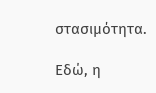στασιμότητα.

Εδώ, η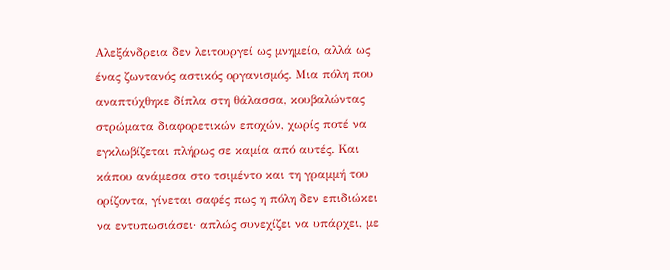Αλεξάνδρεια δεν λειτουργεί ως μνημείο, αλλά ως ένας ζωντανός αστικός οργανισμός. Μια πόλη που αναπτύχθηκε δίπλα στη θάλασσα, κουβαλώντας στρώματα διαφορετικών εποχών, χωρίς ποτέ να εγκλωβίζεται πλήρως σε καμία από αυτές. Και κάπου ανάμεσα στο τσιμέντο και τη γραμμή του ορίζοντα, γίνεται σαφές πως η πόλη δεν επιδιώκει να εντυπωσιάσει· απλώς συνεχίζει να υπάρχει, με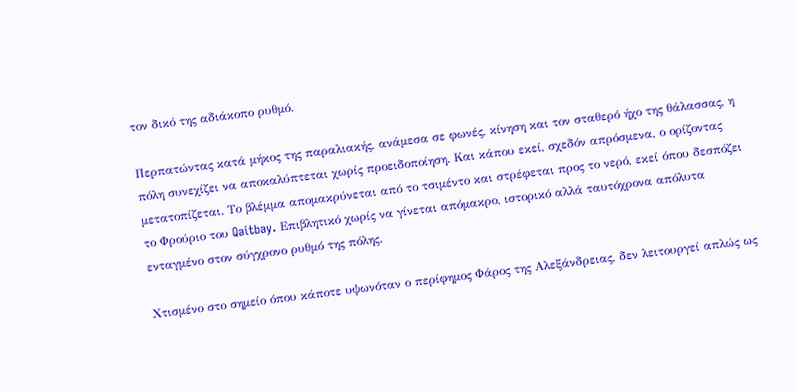τον δικό της αδιάκοπο ρυθμό.

Περπατώντας κατά μήκος της παραλιακής, ανάμεσα σε φωνές, κίνηση και τον σταθερό ήχο της θάλασσας, η πόλη συνεχίζει να αποκαλύπτεται χωρίς προειδοποίηση. Και κάπου εκεί, σχεδόν απρόσμενα, ο ορίζοντας μετατοπίζεται. Το βλέμμα απομακρύνεται από το τσιμέντο και στρέφεται προς το νερό, εκεί όπου δεσπόζει το Φρούριο του Qaitbay. Επιβλητικό χωρίς να γίνεται απόμακρο, ιστορικό αλλά ταυτόχρονα απόλυτα ενταγμένο στον σύγχρονο ρυθμό της πόλης.

Χτισμένο στο σημείο όπου κάποτε υψωνόταν ο περίφημος Φάρος της Αλεξάνδρειας, δεν λειτουργεί απλώς ως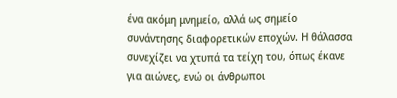ένα ακόμη μνημείο, αλλά ως σημείο συνάντησης διαφορετικών εποχών. Η θάλασσα συνεχίζει να χτυπά τα τείχη του, όπως έκανε για αιώνες, ενώ οι άνθρωποι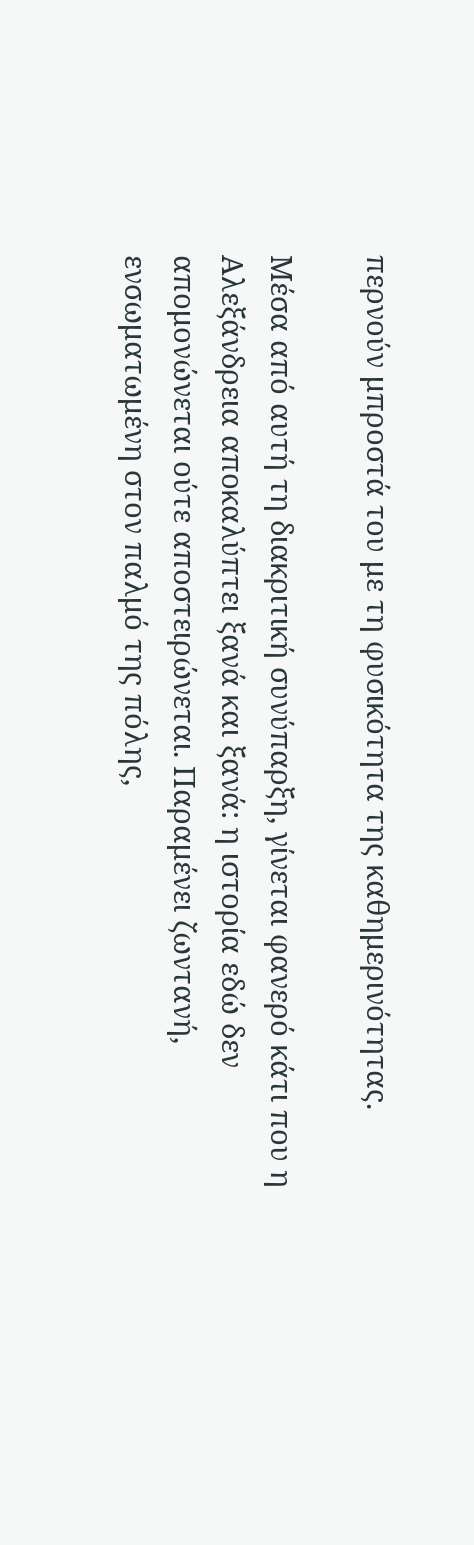περνούν μπροστά του με τη φυσικότητα της καθημερινότητας.

Μέσα από αυτή τη διακριτική συνύπαρξη, γίνεται φανερό κάτι που η Αλεξάνδρεια αποκαλύπτει ξανά και ξανά: η ιστορία εδώ δεν απομονώνεται ούτε αποστειρώνεται. Παραμένει ζωντανή, ενσωματωμένη στον παλμό της πόλης,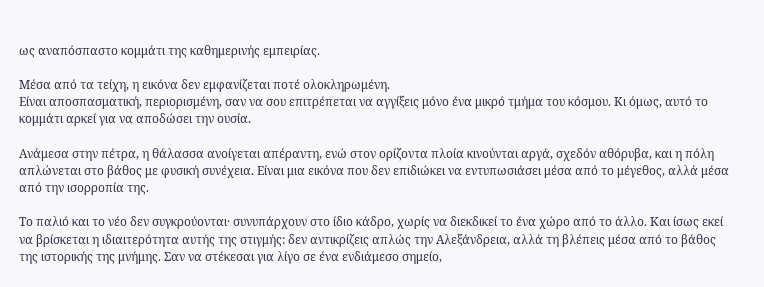ως αναπόσπαστο κομμάτι της καθημερινής εμπειρίας.

Μέσα από τα τείχη, η εικόνα δεν εμφανίζεται ποτέ ολοκληρωμένη.
Είναι αποσπασματική, περιορισμένη, σαν να σου επιτρέπεται να αγγίξεις μόνο ένα μικρό τμήμα του κόσμου. Κι όμως, αυτό το κομμάτι αρκεί για να αποδώσει την ουσία.

Ανάμεσα στην πέτρα, η θάλασσα ανοίγεται απέραντη, ενώ στον ορίζοντα πλοία κινούνται αργά, σχεδόν αθόρυβα, και η πόλη απλώνεται στο βάθος με φυσική συνέχεια. Είναι μια εικόνα που δεν επιδιώκει να εντυπωσιάσει μέσα από το μέγεθος, αλλά μέσα από την ισορροπία της.

Το παλιό και το νέο δεν συγκρούονται· συνυπάρχουν στο ίδιο κάδρο, χωρίς να διεκδικεί το ένα χώρο από το άλλο. Και ίσως εκεί να βρίσκεται η ιδιαιτερότητα αυτής της στιγμής: δεν αντικρίζεις απλώς την Αλεξάνδρεια, αλλά τη βλέπεις μέσα από το βάθος της ιστορικής της μνήμης. Σαν να στέκεσαι για λίγο σε ένα ενδιάμεσο σημείο,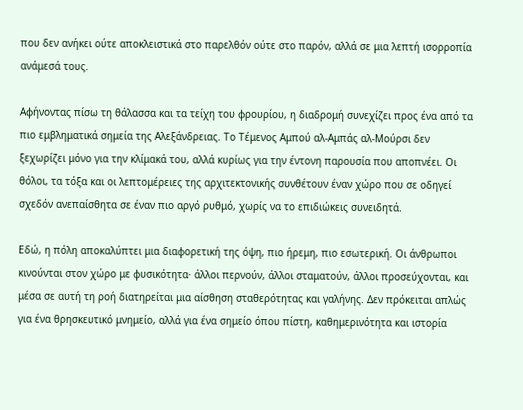που δεν ανήκει ούτε αποκλειστικά στο παρελθόν ούτε στο παρόν, αλλά σε μια λεπτή ισορροπία ανάμεσά τους.

Αφήνοντας πίσω τη θάλασσα και τα τείχη του φρουρίου, η διαδρομή συνεχίζει προς ένα από τα πιο εμβληματικά σημεία της Αλεξάνδρειας. Το Τέμενος Αμπού αλ-Αμπάς αλ-Μούρσι δεν ξεχωρίζει μόνο για την κλίμακά του, αλλά κυρίως για την έντονη παρουσία που αποπνέει. Οι θόλοι, τα τόξα και οι λεπτομέρειες της αρχιτεκτονικής συνθέτουν έναν χώρο που σε οδηγεί σχεδόν ανεπαίσθητα σε έναν πιο αργό ρυθμό, χωρίς να το επιδιώκεις συνειδητά.

Εδώ, η πόλη αποκαλύπτει μια διαφορετική της όψη, πιο ήρεμη, πιο εσωτερική. Οι άνθρωποι κινούνται στον χώρο με φυσικότητα· άλλοι περνούν, άλλοι σταματούν, άλλοι προσεύχονται, και μέσα σε αυτή τη ροή διατηρείται μια αίσθηση σταθερότητας και γαλήνης. Δεν πρόκειται απλώς για ένα θρησκευτικό μνημείο, αλλά για ένα σημείο όπου πίστη, καθημερινότητα και ιστορία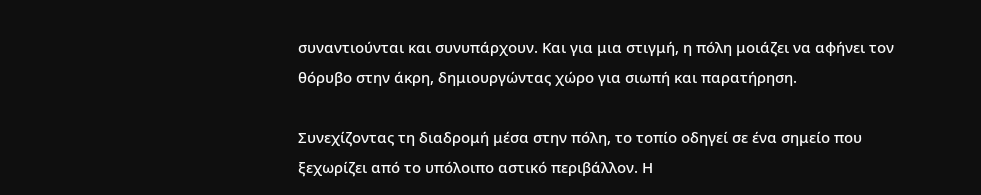συναντιούνται και συνυπάρχουν. Και για μια στιγμή, η πόλη μοιάζει να αφήνει τον θόρυβο στην άκρη, δημιουργώντας χώρο για σιωπή και παρατήρηση.

Συνεχίζοντας τη διαδρομή μέσα στην πόλη, το τοπίο οδηγεί σε ένα σημείο που ξεχωρίζει από το υπόλοιπο αστικό περιβάλλον. Η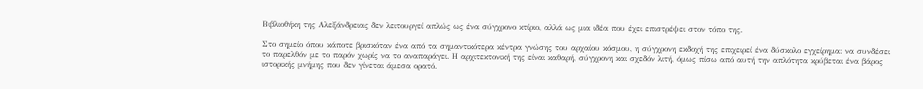Βιβλιοθήκη της Αλεξάνδρειας δεν λειτουργεί απλώς ως ένα σύγχρονο κτίριο, αλλά ως μια ιδέα που έχει επιστρέψει στον τόπο της.

Στο σημείο όπου κάποτε βρισκόταν ένα από τα σημαντικότερα κέντρα γνώσης του αρχαίου κόσμου, η σύγχρονη εκδοχή της επιχειρεί ένα δύσκολο εγχείρημα: να συνδέσει το παρελθόν με το παρόν χωρίς να το αναπαράγει. Η αρχιτεκτονική της είναι καθαρή, σύγχρονη και σχεδόν λιτή, όμως πίσω από αυτή την απλότητα κρύβεται ένα βάρος ιστορικής μνήμης που δεν γίνεται άμεσα ορατό.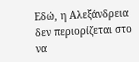Εδώ, η Αλεξάνδρεια δεν περιορίζεται στο να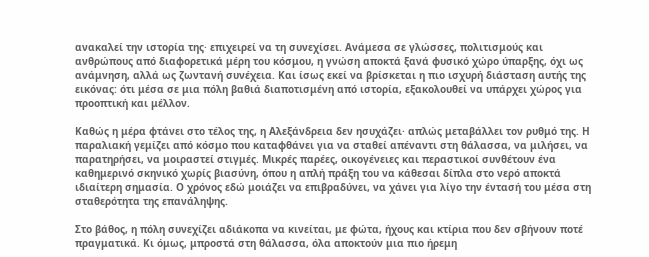ανακαλεί την ιστορία της· επιχειρεί να τη συνεχίσει. Ανάμεσα σε γλώσσες, πολιτισμούς και ανθρώπους από διαφορετικά μέρη του κόσμου, η γνώση αποκτά ξανά φυσικό χώρο ύπαρξης, όχι ως ανάμνηση, αλλά ως ζωντανή συνέχεια. Και ίσως εκεί να βρίσκεται η πιο ισχυρή διάσταση αυτής της εικόνας: ότι μέσα σε μια πόλη βαθιά διαποτισμένη από ιστορία, εξακολουθεί να υπάρχει χώρος για προοπτική και μέλλον.

Καθώς η μέρα φτάνει στο τέλος της, η Αλεξάνδρεια δεν ησυχάζει· απλώς μεταβάλλει τον ρυθμό της. Η παραλιακή γεμίζει από κόσμο που καταφθάνει για να σταθεί απέναντι στη θάλασσα, να μιλήσει, να παρατηρήσει, να μοιραστεί στιγμές. Μικρές παρέες, οικογένειες και περαστικοί συνθέτουν ένα καθημερινό σκηνικό χωρίς βιασύνη, όπου η απλή πράξη του να κάθεσαι δίπλα στο νερό αποκτά ιδιαίτερη σημασία. Ο χρόνος εδώ μοιάζει να επιβραδύνει, να χάνει για λίγο την έντασή του μέσα στη σταθερότητα της επανάληψης.

Στο βάθος, η πόλη συνεχίζει αδιάκοπα να κινείται, με φώτα, ήχους και κτίρια που δεν σβήνουν ποτέ πραγματικά. Κι όμως, μπροστά στη θάλασσα, όλα αποκτούν μια πιο ήρεμη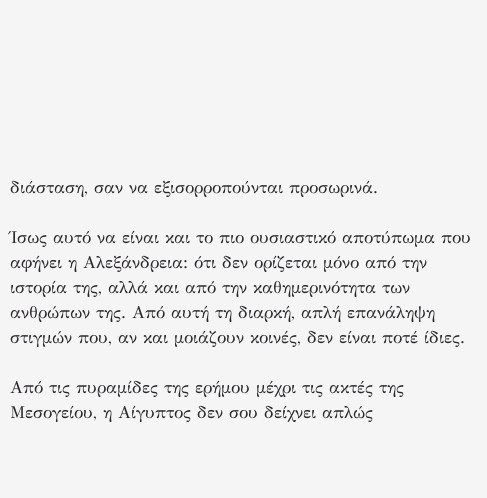διάσταση, σαν να εξισορροπούνται προσωρινά.

Ίσως αυτό να είναι και το πιο ουσιαστικό αποτύπωμα που αφήνει η Αλεξάνδρεια: ότι δεν ορίζεται μόνο από την ιστορία της, αλλά και από την καθημερινότητα των ανθρώπων της. Από αυτή τη διαρκή, απλή επανάληψη στιγμών που, αν και μοιάζουν κοινές, δεν είναι ποτέ ίδιες.

Από τις πυραμίδες της ερήμου μέχρι τις ακτές της Μεσογείου, η Αίγυπτος δεν σου δείχνει απλώς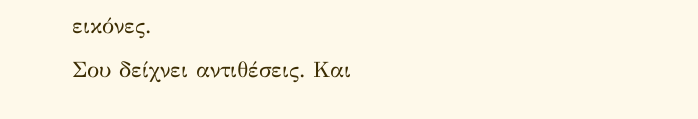εικόνες.
Σου δείχνει αντιθέσεις. Και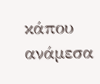κάπου ανάμεσα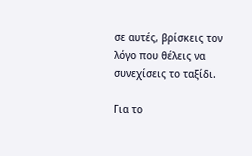σε αυτές, βρίσκεις τον λόγο που θέλεις να συνεχίσεις το ταξίδι.

Για το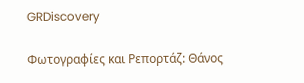GRDiscovery

Φωτογραφίες και Ρεπορτάζ: Θάνος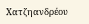Χατζηανδρέου